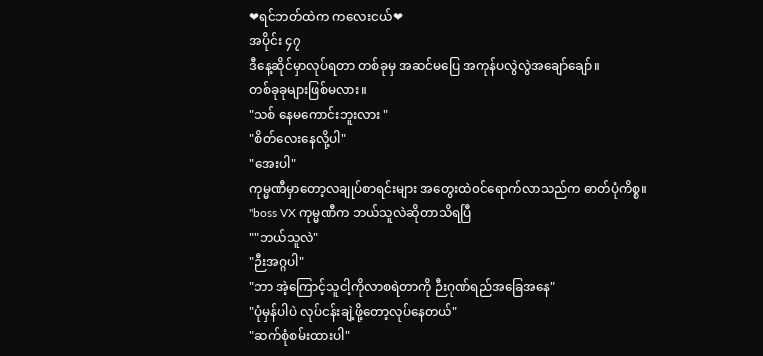❤ရင်ဘတ်ထဲက ကလေးငယ်❤
အပိုင်း ၄၇
ဒီနေ့ဆိုင်မှာလုပ်ရတာ တစ်ခုမှ အဆင်မပြေ အကုန်ပလွဲလွဲအချော်ချော်။
တစ်ခုခုများဖြစ်မလား။
"သစ် နေမကောင်းဘူးလား "
"စိတ်လေးနေလို့ပါ"
"အေးပါ"
ကုမ္မဏီမှာတော့လချုပ်စာရင်းများ အတွေးထဲ၀င်ရောက်လာသည်က ဓာတ်ပုံကိစ္စ။
"boss VX ကုမ္မဏီက ဘယ်သူလဲဆိုတာသိရပြီ
""ဘယ်သူလဲ"
"ဉီးအဂ္ဂပါ"
"ဘာ အဲ့ကြောင့်သူငါ့ကိုလာစရဲတာကို ဉီးဂုဏ်ရည်အခြေအနေ"
"ပုံမှန်ပါပဲ လုပ်ငန်းချဲ့ဖို့တော့လုပ်နေတယ်"
"ဆက်စုံစမ်းထားပါ"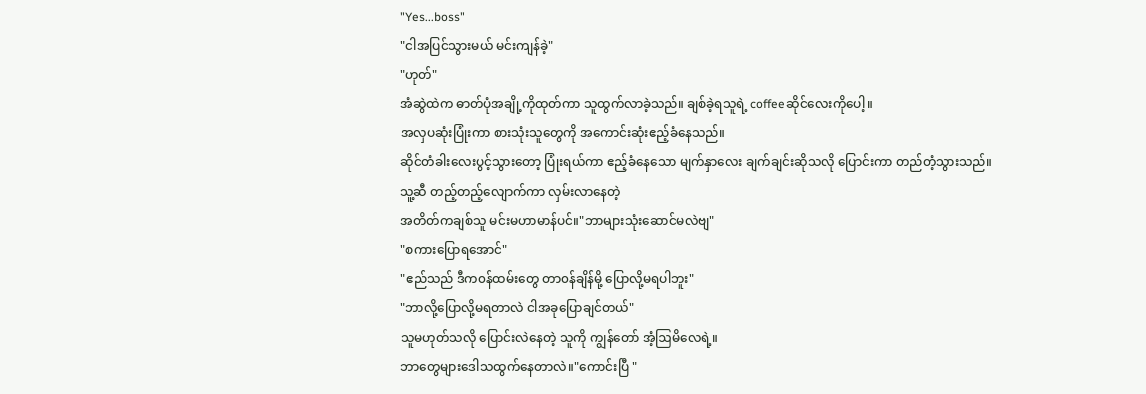"Yes...boss"
"ငါအပြင်သွားမယ် မင်းကျန်ခဲ့"
"ဟုတ်"
အံဆွဲထဲက ဓာတ်ပုံအချို့ကိုထုတ်ကာ သူထွက်လာခဲ့သည်။ ချစ်ခဲ့ရသူရဲ့ coffeeဆိုင်လေးကိုပေါ့။
အလှပဆုံးပြုံးကာ စားသုံးသူတွေကို အကောင်းဆုံးဧည့်ခံနေသည်။
ဆိုင်တံခါးလေးပွင့်သွားတော့ ပြုံးရယ်ကာ ဧည့်ခံနေသော မျက်နှာလေး ချက်ချင်းဆိုသလို ပြောင်းကာ တည်တံ့သွားသည်။
သူ့ဆီ တည့်တည့်လျောက်ကာ လှမ်းလာနေတဲ့
အတိတ်ကချစ်သူ မင်းမဟာမာန်ပင်။"ဘာများသုံးဆောင်မလဲဗျ"
"စကားပြောရအောင်"
"ဧည်သည် ဒီက၀န်ထမ်းတွေ တာ၀န်ချိန်မို့ ပြောလို့မရပါဘူး"
"ဘာလို့ပြောလို့မရတာလဲ ငါအခုပြောချင်တယ်"
သူမဟုတ်သလို ပြောင်းလဲနေတဲ့ သူကို ကျွန်တော် အံ့ဩမိလေရဲ့။
ဘာတွေများဒေါသထွက်နေတာလဲ။"ကောင်းပြီ "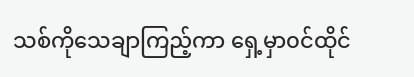သစ်ကိုသေချာကြည့်ကာ ရှေ့မှာ၀င်ထိုင်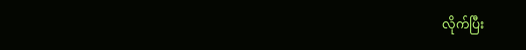လိုက်ပြီး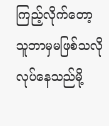ကြည့်လိုက်တော့ သူဘာမှမဖြစ်သလိုလုပ်နေသည်မို့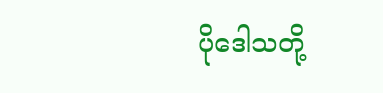ပိုဒေါသတို့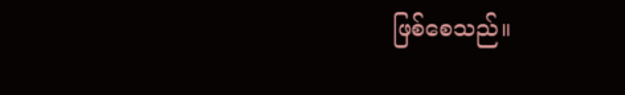ဖြစ်စေသည်။